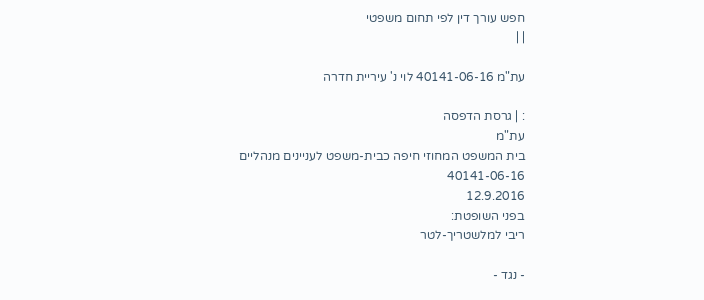חפש עורך דין לפי תחום משפטי
| |

עת"מ 40141-06-16 לוי נ' עיריית חדרה

: | גרסת הדפסה
עת"מ
בית המשפט המחוזי חיפה כבית-משפט לעניינים מנהליים
40141-06-16
12.9.2016
בפני השופטת:
ריבי למלשטריך-לטר

- נגד -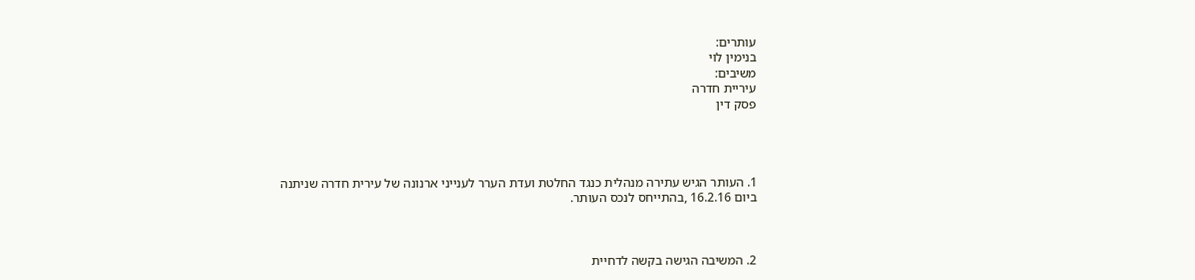עותרים:
בנימין לוי
משיבים:
עיריית חדרה
פסק דין




1. העותר הגיש עתירה מנהלית כנגד החלטת ועדת הערר לענייני ארנונה של עירית חדרה שניתנה ביום 16.2.16 ,בהתייחס לנכס העותר.



2. המשיבה הגישה בקשה לדחיית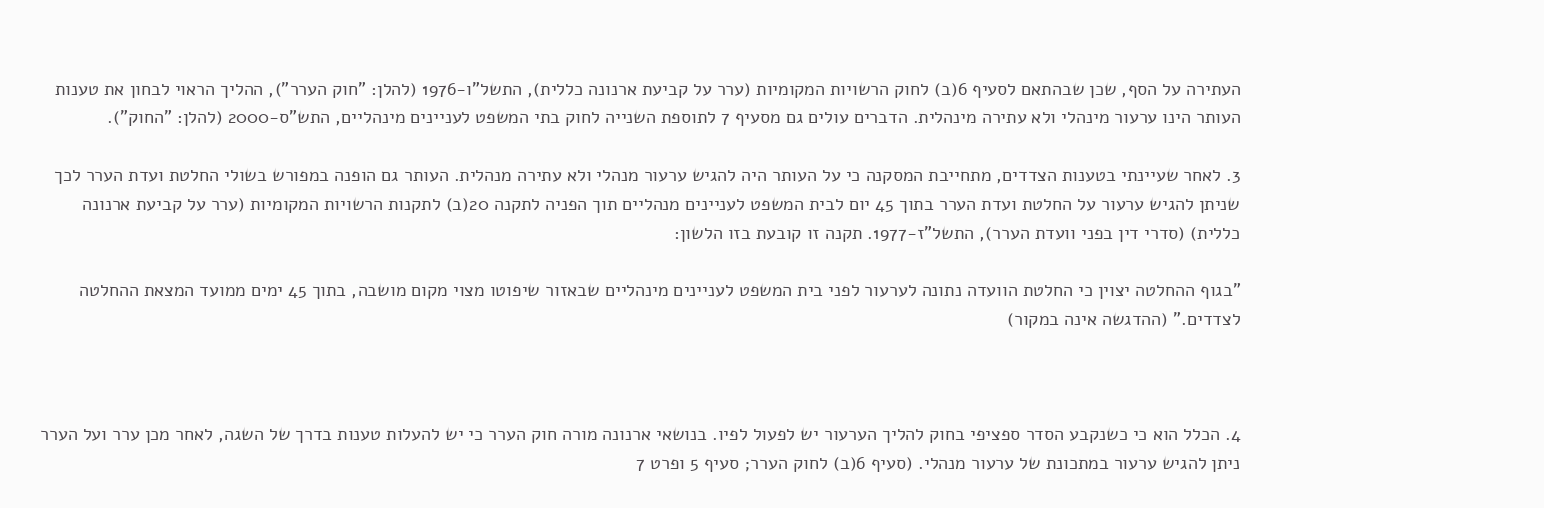העתירה על הסף, שכן שבהתאם לסעיף 6(ב) לחוק הרשויות המקומיות (ערר על קביעת ארנונה כללית), התשל"ו-1976 (להלן: "חוק הערר"), ההליך הראוי לבחון את טענות העותר הינו ערעור מינהלי ולא עתירה מינהלית. הדברים עולים גם מסעיף 7 לתוספת השנייה לחוק בתי המשפט לעניינים מינהליים, התש"ס-2000 (להלן: "החוק").

3. לאחר שעיינתי בטענות הצדדים, מתחייבת המסקנה כי על העותר היה להגיש ערעור מנהלי ולא עתירה מנהלית. העותר גם הופנה במפורש בשולי החלטת ועדת הערר לכך שניתן להגיש ערעור על החלטת ועדת הערר בתוך 45 יום לבית המשפט לעניינים מנהליים תוך הפניה לתקנה 20(ב) לתקנות הרשויות המקומיות (ערר על קביעת ארנונה כללית) (סדרי דין בפני וועדת הערר), התשל"ז-1977. תקנה זו קובעת בזו הלשון:

"בגוף ההחלטה יצוין כי החלטת הוועדה נתונה לערעור לפני בית המשפט לעניינים מינהליים שבאזור שיפוטו מצוי מקום מושבה, בתוך 45 ימים ממועד המצאת ההחלטה לצדדים." (ההדגשה אינה במקור)



4. הכלל הוא כי כשנקבע הסדר ספציפי בחוק להליך הערעור יש לפעול לפיו. בנושאי ארנונה מורה חוק הערר כי יש להעלות טענות בדרך של השגה, לאחר מכן ערר ועל הערר ניתן להגיש ערעור במתכונת של ערעור מנהלי. (סעיף 6(ב) לחוק הערר; סעיף 5 ופרט 7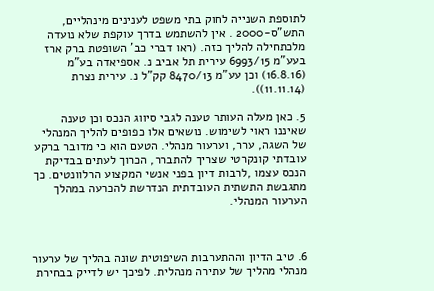לתוספת השנייה לחוק בתי משפט לענינים מינהליים, התש"ס-2000 . אין להשתמש בדרך עוקפת שלא נועדה מלכתחילה להליך כזה. (ראו דברי כב' השופטת ברק ארז בעע"מ 6993/15 עירית תל אביב נ. אספיאדה בע"מ (16.8.16) וכן עע"מ 8470/13 קק"ל נ. עירית נצרת (11.11.14)).

5. כאן מעלה העותר טענה לגבי סיווג הנכס וכן טענה שאיננו ראוי לשימוש. נושאים אלו כפופים להליך המנהלי של השגה, ערר, וערעור מנהלי. הטעם הוא כי מדובר ברקע עובדתי קונקרטי שצריך להתברר, הכרוך לעתים בבדיקת הנכס עצמו ,לרבות דיון בפני אנשי המקצוע הרלוונטים. כך מתגבשת התשתית העובדתית הנדרשת להכרעה במהלך הערעור המנהלי.



6. טיב הדיון וההתערבות השיפוטית שונה בהליך של ערעור מנהלי מהליך של עתירה מנהלית. לפיכך יש לדייק בבחירת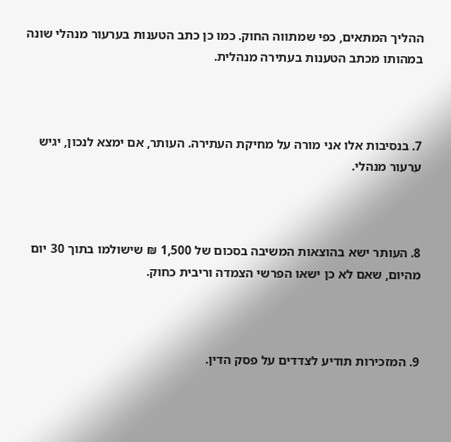ההליך המתאים, כפי שמתווה החוק. כמו כן כתב הטענות בערעור מנהלי שונה במהותו מכתב הטענות בעתירה מנהלית.



7. בנסיבות אלו אני מורה על מחיקת העתירה. העותר, אם ימצא לנכון, יגיש ערעור מנהלי.



8. העותר ישא בהוצאות המשיבה בסכום של 1,500 ₪ שישולמו בתוך 30 יום מהיום, שאם לא כן ישאו הפרשי הצמדה וריבית כחוק.



9. המזכירות תודיע לצדדים על פסק הדין.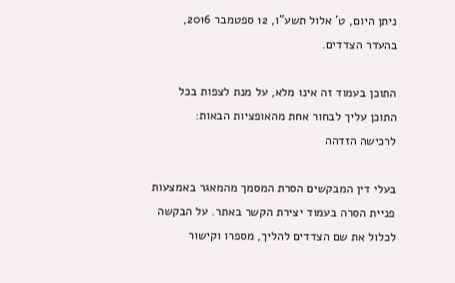ניתן היום, ט' אלול תשע"ו, 12 ספטמבר 2016, בהעדר הצדדים.

התוכן בעמוד זה אינו מלא, על מנת לצפות בכל התוכן עליך לבחור אחת מהאופציות הבאות:
לרכישה הזדהה

בעלי דין המבקשים הסרת המסמך מהמאגר באמצעות פניית הסרה בעמוד יצירת הקשר באתר. על הבקשה לכלול את שם הצדדים להליך, מספרו וקישור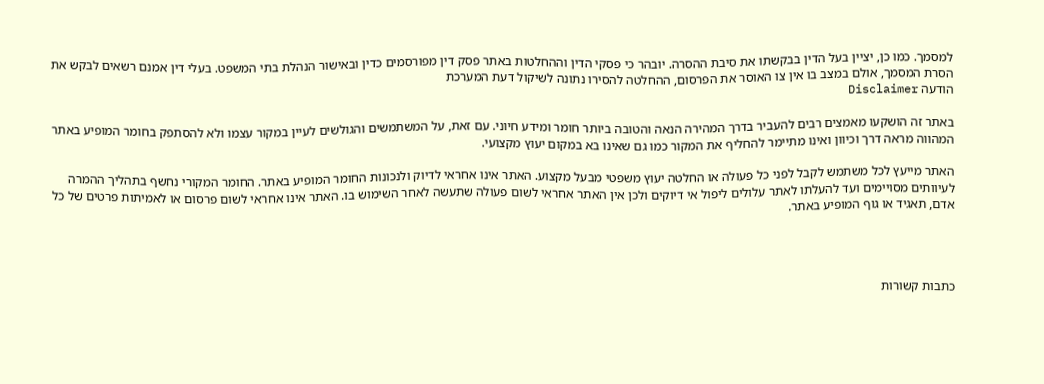למסמך. כמו כן, יציין בעל הדין בבקשתו את סיבת ההסרה. יובהר כי פסקי הדין וההחלטות באתר פסק דין מפורסמים כדין ובאישור הנהלת בתי המשפט. בעלי דין אמנם רשאים לבקש את הסרת המסמך, אולם במצב בו אין צו האוסר את הפרסום, ההחלטה להסירו נתונה לשיקול דעת המערכת
הודעה Disclaimer

באתר זה הושקעו מאמצים רבים להעביר בדרך המהירה הנאה והטובה ביותר חומר ומידע חיוני. עם זאת, על המשתמשים והגולשים לעיין במקור עצמו ולא להסתפק בחומר המופיע באתר המהווה מראה דרך וכיוון ואינו מתיימר להחליף את המקור כמו גם שאינו בא במקום יעוץ מקצועי.

האתר מייעץ לכל משתמש לקבל לפני כל פעולה או החלטה יעוץ משפטי מבעל מקצוע. האתר אינו אחראי לדיוק ולנכונות החומר המופיע באתר. החומר המקורי נחשף בתהליך ההמרה לעיוותים מסויימים ועד להעלתו לאתר עלולים ליפול אי דיוקים ולכן אין האתר אחראי לשום פעולה שתעשה לאחר השימוש בו. האתר אינו אחראי לשום פרסום או לאמיתות פרטים של כל אדם, תאגיד או גוף המופיע באתר.




כתבות קשורות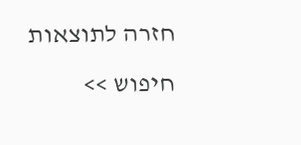חזרה לתוצאות חיפוש >>